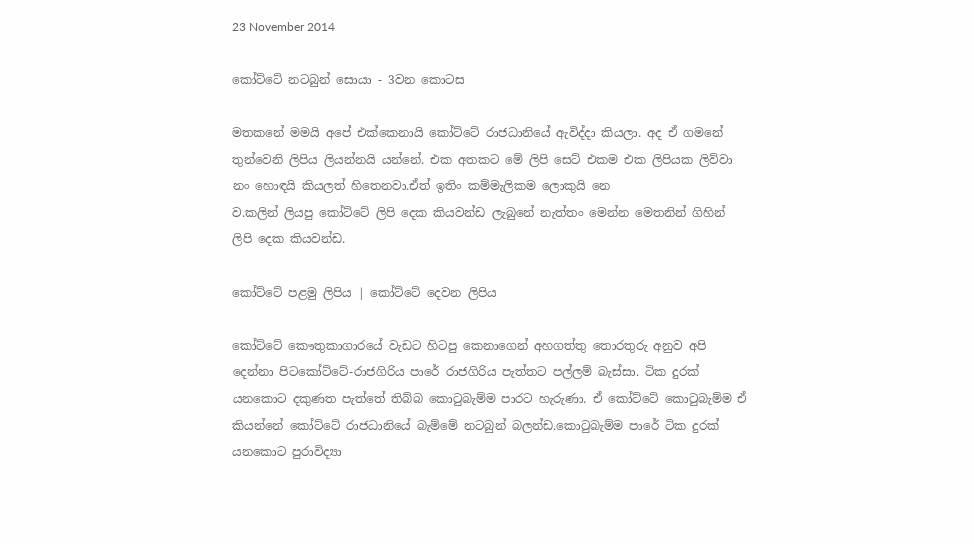23 November 2014

කෝට්ටේ නටබුන් සොයා - 3වන කොටස

මතකනේ මමයි අපේ එක්කෙනායි කෝට්ටේ රාජධානියේ ඇවිද්දා කියලා. අද ඒ ගමනේ තුන්වෙනි ලිපිය ලියන්නයි යන්නේ. එක අතකට මේ ලිපි සෙට් එකම එක ලිපියක ලිව්වා නං හොඳයි කියලත් හිතෙනවා.ඒත් ඉතිං කම්මැලිකම ලොකුයි නෙ
ව.කලින් ලියපු කෝට්ටේ ලිපි දෙක කියවන්ඩ ලැබුනේ නැත්තං මෙන්න මෙතනින් ගිහින් ලිපි දෙක කියවන්ඩ.

කෝට්ටේ පළමු ලිපිය | කෝට්ටේ දෙවන ලිපිය

කෝට්ටේ කෞතුකාගාරයේ වැඩට හිටපු කෙනාගෙන් අහගත්තු තොරතුරු අනුව අපි දෙන්නා පිටකෝට්ටේ-රාජගිරිය පාරේ රාජගිරිය පැත්තට පල්ලම් බැස්සා. ටික දුරක් යනකොට දකුණත පැත්තේ තිබ්බ කොටුබැම්ම පාරට හැරුණා. ඒ කෝට්ටේ කොටුබැම්ම ඒ කියන්නේ කෝට්ටේ රාජධානියේ බැම්මේ නටබුන් බලන්ඩ.කොටුබැම්ම පාරේ ටික දුරක් යනකොට පුරාවිද්‍යා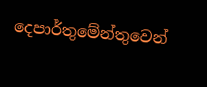දෙපාර්තුමේන්තුවෙන්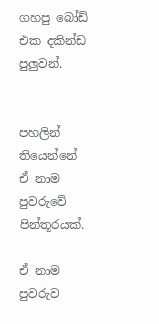ගහපු බෝඩ් එක දකින්ඩ පුලුවන්.


පහලින් තියෙන්නේ ඒ නාම පුවරුවේ පින්තූරයක්.

ඒ නාම පුවරුව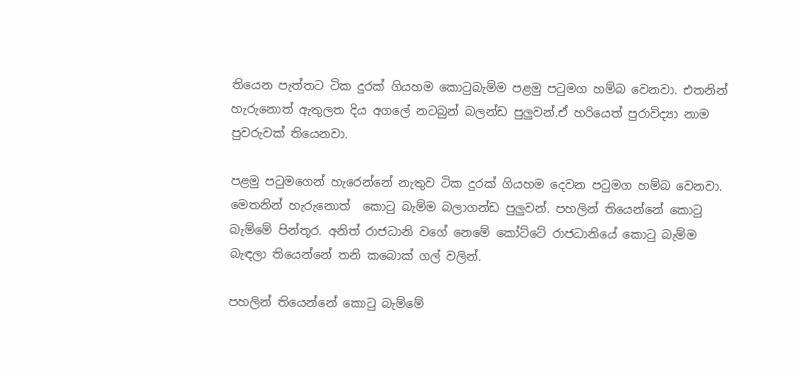තියෙන පැත්තට ටික දුරක් ගියහම කොටුබැම්ම පළමු පටුමග හම්බ වෙනවා. එතනින් හැරුනොත් ඇතුලත දිය අගලේ නටබුන් බලන්ඩ පුලුවන්.ඒ හරියෙත් පුරාවිද්‍යා නාම පුවරුවක් තියෙනවා.

පළමු පටුමගෙන් හැරෙන්නේ නැතුව ටික දුරක් ගියහම දෙවන පටුමග හම්බ වෙනවා. මෙතනින් හැරුනොත්  කොටු බැම්ම බලාගන්ඩ පුලුවන්. පහලින් තියෙන්නේ කොටු බැම්මේ පින්තූර. අනිත් රාජධානි වගේ නෙමේ කෝට්ටේ රාජධානියේ කොටු බැම්ම බැඳලා තියෙන්නේ තනි කබොක් ගල් වලින්.

පහලින් තියෙන්නේ කොටු බැම්මේ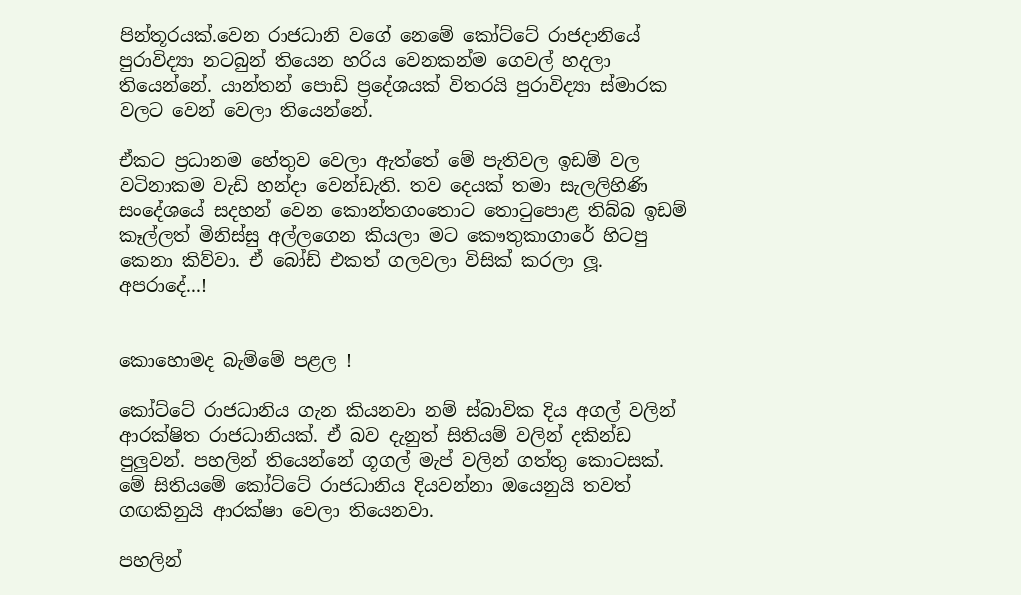පින්තූරයක්.වෙන රාජධානි වගේ නෙමේ කෝට්ටේ රාජදානියේ පුරාවිද්‍යා නටබුන් තියෙන හරිය වෙනකන්ම ගෙවල් හදලා තියෙන්නේ. යාන්තන් පොඩි ප්‍රදේශයක් විතරයි පුරාවිද්‍යා ස්මාරක වලට වෙන් වෙලා තියෙන්නේ.

ඒකට ප්‍රධානම හේතුව වෙලා ඇත්තේ මේ පැතිවල ඉඩම් වල වටිනාකම වැඩි හන්දා වෙන්ඩැති. තව දෙයක් තමා සැලලිහිණි සංදේශයේ සදහන් වෙන කොන්තගංතොට තොටුපොළ තිබ්බ ඉඩම් කෑල්ලත් මිනිස්සු අල්ලගෙන කියලා මට කෞතුකාගාරේ හිටපු කෙනා කිව්වා. ඒ බෝඩ් එකත් ගලවලා විසික් කරලා ලූ. අපරාදේ...!


කොහොමද බැම්මේ පළල !

කෝට්ටේ රාජධානිය ගැන කියනවා නම් ස්බාවික දිය අගල් වලින් ආරක්ෂිත රාජධානියක්. ඒ බව දැනුත් සිතියම් වලින් දකින්ඩ පුලුවන්. පහලින් තියෙන්නේ ගූගල් මැප් වලින් ගත්තු කොටසක්. මේ සිතියමේ කෝට්ටේ රාජධානිය දියවන්නා ඔයෙනුයි තවත් ගඟකිනුයි ආරක්ෂා වෙලා තියෙනවා.

පහලින්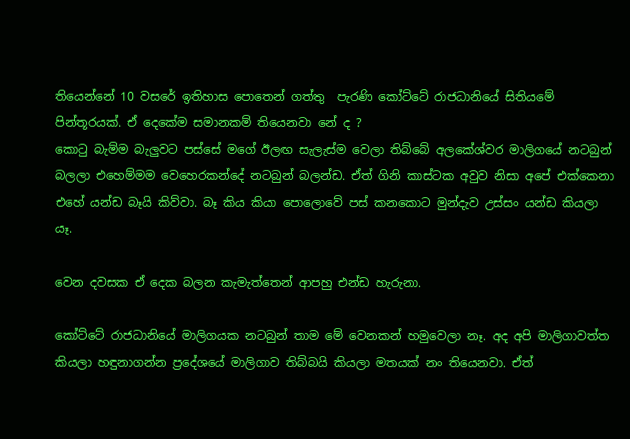තියෙන්නේ 10 වසරේ ඉතිහාස පොතෙන් ගත්තු  පැරණි කෝට්ටේ රාජධානියේ සිතියමේ පින්තූරයක්. ඒ දෙකේම සමානකම් තියෙනවා නේ ද ?
කොටු බැම්ම බැලුවට පස්සේ මගේ ඊලඟ සැලැස්ම වෙලා තිබ්බේ අලකේශ්වර මාලිගයේ නටබුන් බලලා එහෙම්මම වෙහෙරකන්දේ නටබුන් බලන්ඩ. ඒත් ගිනි කාස්ටක අවුව නිසා අපේ එක්කෙනා එහේ යන්ඩ බෑයි කිව්වා. බෑ කිය කියා පොලොවේ පස් කනකොට මුන්දැව උස්සං යන්ඩ කියලා යෑ.

වෙන දවසක ඒ දෙක බලන කැමැත්තෙන් ආපහු එන්ඩ හැරුනා.

කෝට්ටේ රාජධානියේ මාලිගයක නටබුන් තාම මේ වෙනකන් හමුවෙලා නෑ. අද අපි මාලිගාවත්ත කියලා හඳුනාගන්න ප්‍රදේශයේ මාලිගාව තිබ්බයි කියලා මතයක් නං තියෙනවා. ඒත්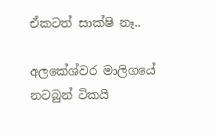ඒකටත් සාක්ෂි නෑ..

අලකේශ්වර මාලිගයේ නටබුන් ටිකයි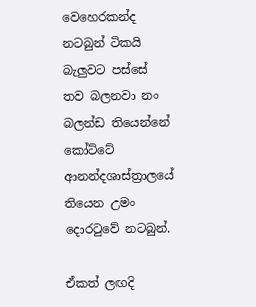වෙහෙරකන්ද නටබුන් ටිකයි බැලුවට පස්සේ තව බලනවා නං බලන්ඩ තියෙන්නේ කෝට්ටේ ආනන්දශාස්ත්‍රාලයේ තියෙන උමං දොරටුවේ නටබුන්.

ඒකත් ලඟදි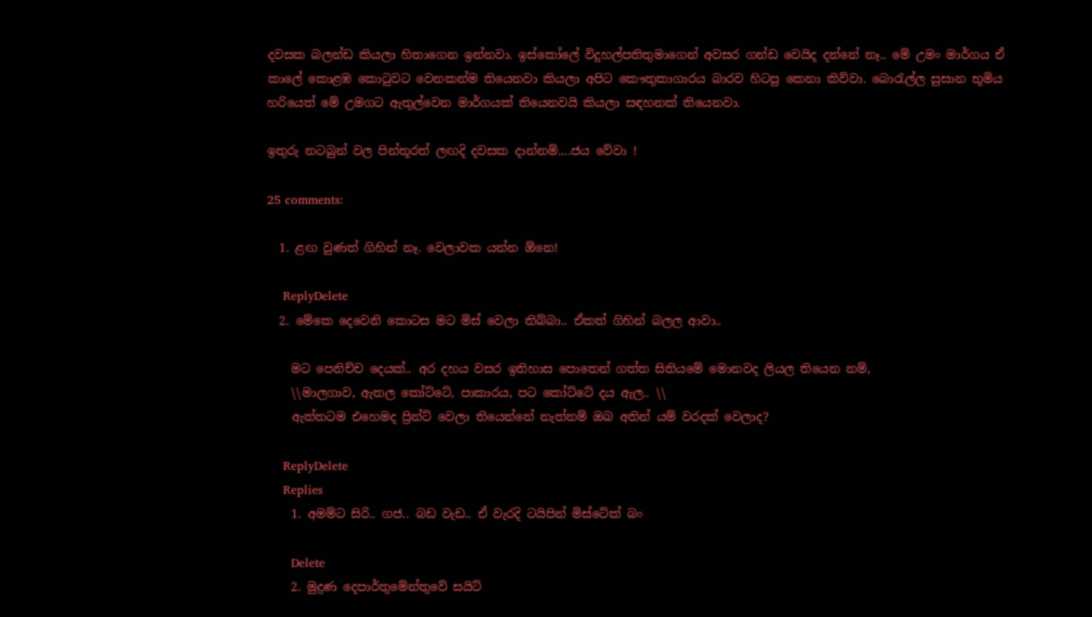දවසක බලන්ඩ කියලා හිතාගෙන ඉන්නවා. ඉස්කෝලේ විදුහල්පතිතුමාගෙන් අවසර ගන්ඩ වෙයිද දන්නේ නෑ.. මේ උමං මාර්ගය ඒ කාලේ කොළඹ කොටුවට වෙනකන්ම තියෙනවා කියලා අපිට කෞතුකාගාරය බාරව හිටපු කෙනා කිව්වා. බොරැල්ල සුසාන භූමිය හරියෙත් මේ උමගට ඇතුල්වෙන මාර්ගයක් තියෙනවයි කියලා සඳහනක් තියෙනවා.

ඉතුරු නටබුන් වල පින්තූරත් ලඟදි දවසක දාන්නම්....ජය වේවා !

25 comments:

  1. ළඟ වුණත් ගිහින් නෑ. වෙලාවක යන්න ඕනෙ!

    ReplyDelete
  2. මේකෙ දෙවෙනි කොටස මට මිස් වෙලා තිබ්බා.. ඒකත් ගිහින් බලල ආවා..

    මට පෙනිච්ච දෙයක්.. අර දහය වසර ඉතිහාස පොතෙන් ගත්ත සිතියමේ මොනවද ලියල තියෙන නම්,
    \\මාලගාව, ඇතල කෝට්ටේ, පාකාරය, පට කෝට්ටේ දය ඇල.. \\
    ඇත්තටම එහෙමද ප්‍රින්ට් වෙලා තියෙන්නේ නැත්නම් ඔබ අතින් යම් වරදක් වෙලාද?

    ReplyDelete
    Replies
    1. අමම්ට සිරි.. ගජ.. බඩ වැඩ.. ඒ වැරදි ටයිපින් මිස්ටේක් බං

      Delete
    2. මුද්‍රණ දෙපාර්තුමේන්තුවේ සයිට්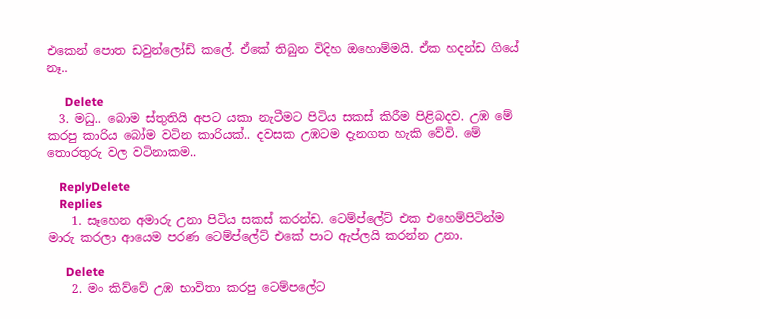එකෙන් පොත ඩවුන්ලෝඩ් කලේ. ඒකේ තිබුන විදිහ ඔහොම්මයි. ඒක හදන්ඩ ගියේ නෑ..

      Delete
  3. මධු.. බොම ස්තුතියි අපට යකා නැටීමට පිටිය සකස් කිරීම පිළිබදව. උඹ මේ කරපු කාරිය බෝම වටින කාරියක්.. දවසක උඹටම දැනගත හැකි වේවි. මේ තොරතුරු වල වටිනාකම..

    ReplyDelete
    Replies
    1. සෑහෙන අමාරු උනා පිටිය සකස් කරන්ඩ. ටෙම්ප්ලේට් එක එහෙම්පිටින්ම මාරු කරලා ආයෙම පරණ ටෙම්ප්ලේට් එකේ පාට ඇප්ලයි කරන්න උනා.

      Delete
    2. මං කිව්වේ උඹ භාවිතා කරපු ටෙම්පලේට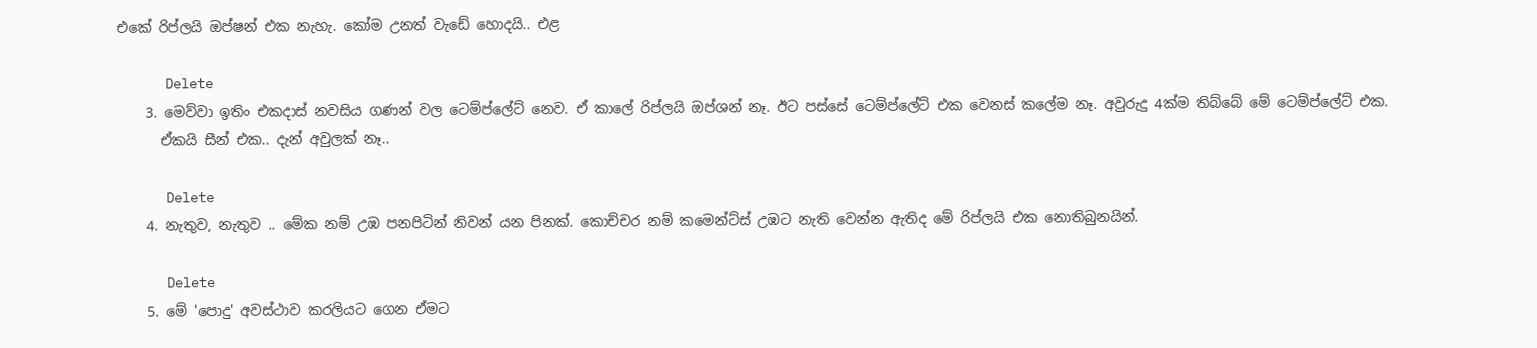එකේ රිප්ලයි ඔප්ෂන් එක නැහැ. කෝම උනත් වැඩේ හොදයි.. එළ

      Delete
    3. මෙව්වා ඉතිං එකදාස් නවසිය ගණන් වල ටෙම්ප්ලේට් නෙව. ඒ කාලේ රිප්ලයි ඔප්ශන් නෑ. ඊට පස්සේ ටෙම්ප්ලේට් එක වෙනස් කලේම නෑ. අවුරුදු 4ක්ම තිබ්බේ මේ ටෙම්ප්ලේට් එක.
      ඒකයි සීන් එක.. දැන් අවුලක් නෑ..

      Delete
    4. නැතුව, නැතුව .. මේක නම් උඹ පනපිටින් නිවන් යන පිනක්. කොච්චර නම් කමෙන්ට්ස් උඹට නැති වෙන්න ඇතිද මේ රිප්ලයි එක නොතිබුනයින්.

      Delete
    5. මේ ‍'පොදු' අවස්ථාව කරලියට ගෙන ඒමට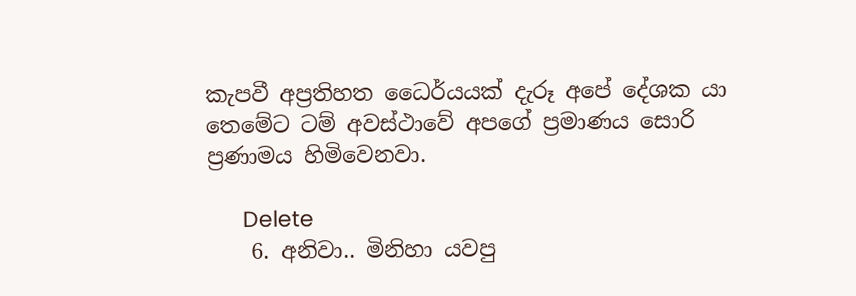කැපවී අප්‍රතිහත ධෛර්යයක් දැරූ අපේ දේශක යා තෙමේට ටම් අවස්ථාවේ අපගේ ප්‍රමාණය සොරි ප්‍රණාමය හිමිවෙනවා.

      Delete
    6. අනිවා.. මිනිහා යවපු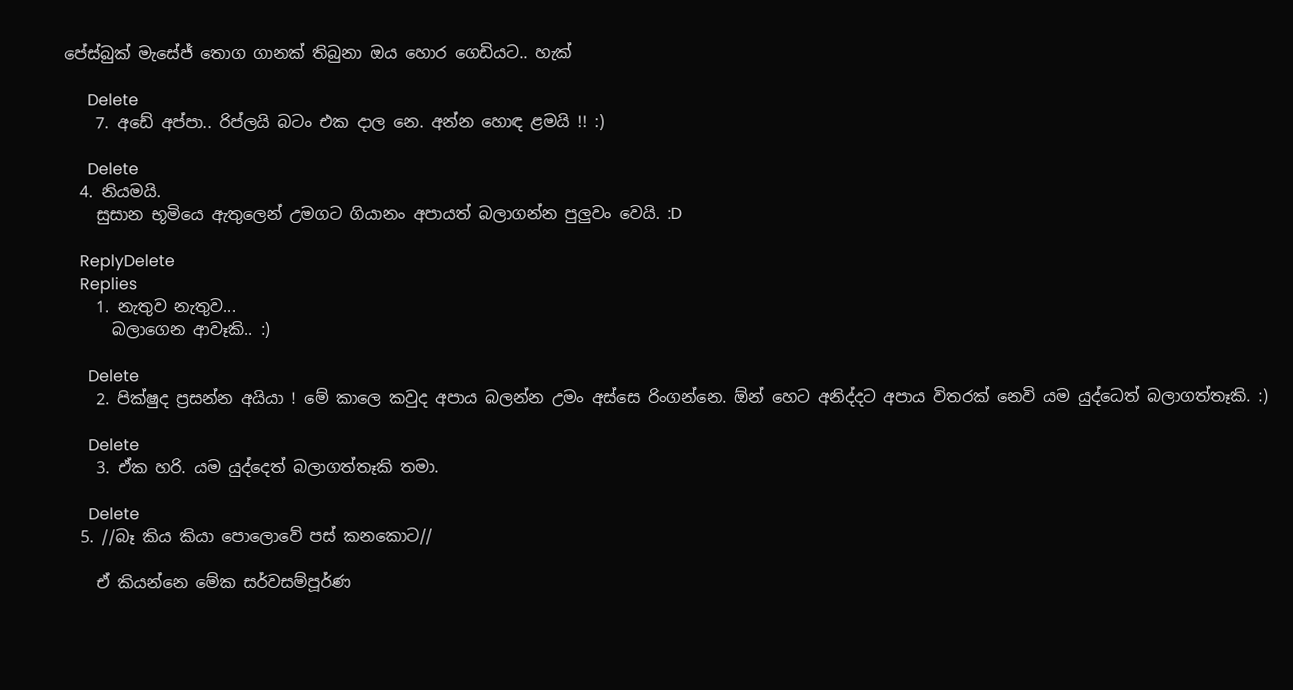පේස්බුක් මැසේජ් තොග ගානක් තිබුනා ඔය හොර ගෙඩියට.. හැක්

      Delete
    7. අඩේ අප්පා.. රිප්ලයි බටං එක දාල නෙ. අන්න හොඳ ළමයි !! :)

      Delete
  4. නියමයි.
    සුසාන භූමියෙ ඇතුලෙන් උමගට ගියානං අපායත් බලාගන්න පුලුවං වෙයි. :D

    ReplyDelete
    Replies
    1. නැතුව නැතුව...
      බලාගෙන ආවෑකි.. :)

      Delete
    2. පික්ෂුද ප්‍රසන්න අයියා ! මේ කාලෙ කවුද අපාය බලන්න උමං අස්සෙ රිංගන්නෙ. ඕන් හෙට අනිද්දට අපාය විතරක් නෙවි යම යුද්ධෙත් බලාගත්තෑකි. :)

      Delete
    3. ඒක හරි. යම යුද්දෙත් බලාගත්තෑකි තමා.

      Delete
  5. //බෑ කිය කියා පොලොවේ පස් කනකොට//

    ඒ කියන්නෙ මේක සර්වසම්පූර්ණ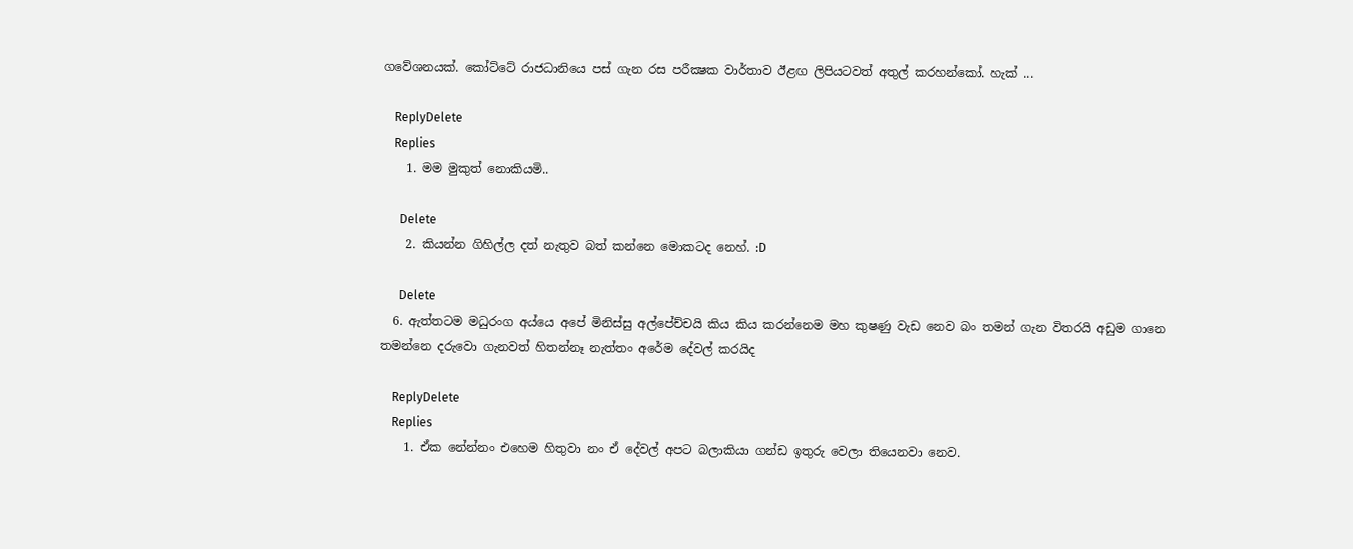ගවේශනයක්. කෝට්ටේ රාජධානියෙ පස් ගැන රස පරීක්‍ෂක වාර්තාව ඊළඟ ලිපියටවත් අතුල් කරහන්කෝ. හැක් ...

    ReplyDelete
    Replies
    1. මම මුකුත් නොකියමි..

      Delete
    2. කියන්න ගිහිල්ල දත් නැතුව බත් කන්නෙ මොකටද නෙහ්. :D

      Delete
  6. ඇත්තටම මධුරං‍ග අය්යෙ අපේ මිනිස්සු අල්පේච්චයි කිය කිය කරන්නෙම මහ කුෂණු වැඩ නෙව බං තමන් ගැන විතරයි අඩුම ගානෙ තමන්නෙ දරුවො ගැනවත් හිතන්නෑ නැත්තං අරේම දේවල් කරයිද

    ReplyDelete
    Replies
    1. ඒක නේන්නං එහෙම හිතුවා නං ඒ දේවල් අපට බලාකියා ගන්ඩ ඉතුරු වෙලා තියෙනවා නෙව.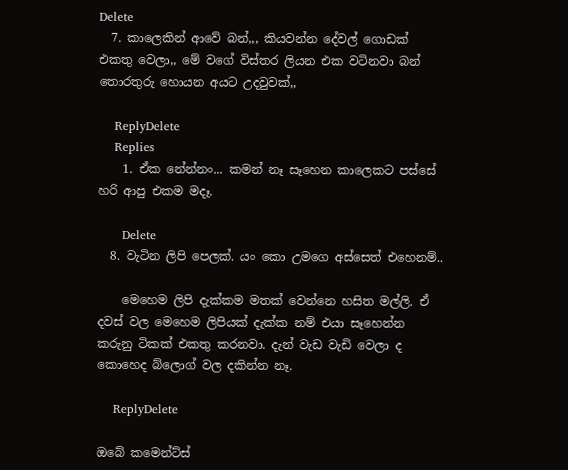Delete
  7. කාලෙකින් ආවේ බන්,,, කියවන්න දේවල් ගොඩක් එකතු වෙලා,, මේ වගේ විස්තර ලියන එක වටිනවා බන් තොරතුරු හොයන අයට උදවුවක්,,

    ReplyDelete
    Replies
    1. ඒක නේන්නං... කමන් නෑ සෑහෙන කාලෙකට පස්සේ හරි ආපු එකම මදෑ.

      Delete
  8. වැටින ලිපි පෙලක්. යං කො උමගෙ අස්සෙත් එහෙනම්..

    මෙහෙම ලිපි දැක්කම මතක් වෙන්නෙ හසිත මල්ලි. ඒ දවස් වල මෙහෙම ලිපියක් දැක්ක නම් එයා සෑහෙන්න කරුනු ටිකක් එකතු කරනවා. දැන් වැඩ වැඩි වෙලා ද කොහෙද බ්ලොග් වල දකින්න නෑ.

    ReplyDelete

ඔබේ කමෙන්ට්ස්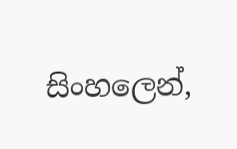සිංහලෙන්,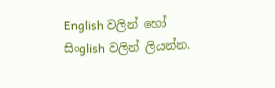English වලින් හෝ සිංglish වලින් ලියන්න.